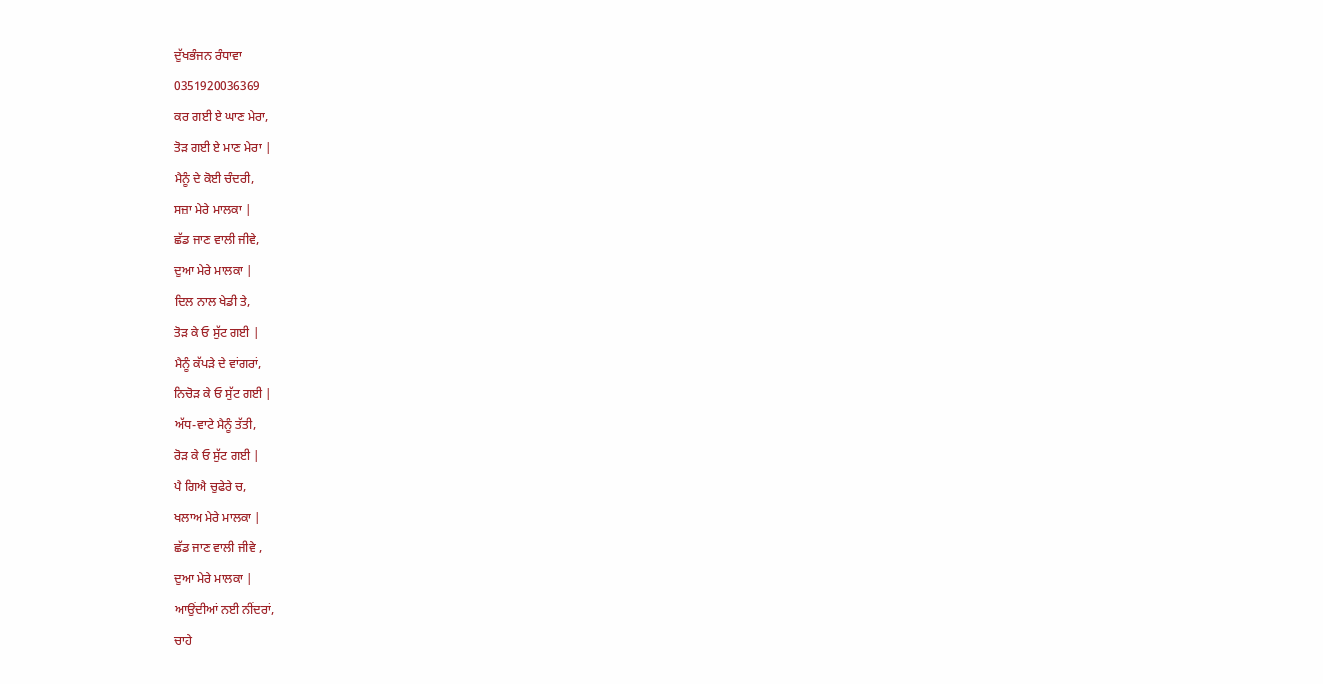ਦੁੱਖਭੰਜਨ ਰੰਧਾਵਾ
0351920036369
ਕਰ ਗਈ ਏ ਘਾਣ ਮੇਰਾ,
ਤੋੜ ਗਈ ਏ ਮਾਣ ਮੇਰਾ |
ਮੈਨੂੰ ਦੇ ਕੋਈ ਚੰਦਰੀ,
ਸਜ਼ਾ ਮੇਰੇ ਮਾਲਕਾ |
ਛੱਡ ਜਾਣ ਵਾਲੀ ਜੀਵੇ,
ਦੁਆ ਮੇਰੇ ਮਾਲਕਾ |
ਦਿਲ ਨਾਲ ਖੇਡੀ ਤੇ,
ਤੋੜ ਕੇ ਓ ਸੁੱਟ ਗਈ |
ਮੈਨੂੰ ਕੱਪੜੇ ਦੇ ਵਾਂਗਰਾਂ,
ਨਿਚੋੜ ਕੇ ਓ ਸੁੱਟ ਗਈ |
ਅੱਧ-ਵਾਟੇ ਮੈਨੂੰ ਤੱਤੀ,
ਰੋੜ ਕੇ ਓ ਸੁੱਟ ਗਈ |
ਪੈ ਗਿਐ ਚੁਫੇਰੇ ਚ,
ਖਲਾਅ ਮੇਰੇ ਮਾਲਕਾ |
ਛੱਡ ਜਾਣ ਵਾਲੀ ਜੀਵੇ ,
ਦੁਆ ਮੇਰੇ ਮਾਲਕਾ |
ਆਉਂਦੀਆਂ ਨਈ ਨੀਂਦਰਾਂ,
ਚਾਹੇ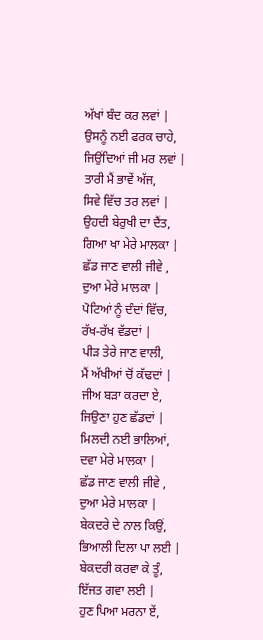ਅੱਖਾਂ ਬੰਦ ਕਰ ਲਵਾਂ |
ਉਸਨੂੰ ਨਈ ਫਰਕ ਚਾਹੇ,
ਜਿਉਂਦਿਆਂ ਜੀ ਮਰ ਲਵਾਂ |
ਤਾਰੀ ਮੈਂ ਭਾਵੇਂ ਅੱਜ,
ਸਿਵੇ ਵਿੱਚ ਤਰ ਲਵਾਂ |
ਉਹਦੀ ਬੇਰੁਖੀ ਦਾ ਦੈਂਤ,
ਗਿਆ ਖਾ ਮੇਰੇ ਮਾਲਕਾ |
ਛੱਡ ਜਾਣ ਵਾਲੀ ਜੀਵੇ ,
ਦੁਆ ਮੇਰੇ ਮਾਲਕਾ |
ਪੋਟਿਆਂ ਨੂੰ ਦੰਦਾਂ ਵਿੱਚ,
ਰੱਖ-ਰੱਖ ਵੱਡਦਾਂ |
ਪੀੜ ਤੇਰੇ ਜਾਣ ਵਾਲੀ,
ਮੈਂ ਅੱਖੀਆਂ ਚੋਂ ਕੱਢਦਾਂ |
ਜੀਅ ਬੜਾ ਕਰਦਾ ਏ,
ਜਿਉਣਾ ਹੁਣ ਛੱਡਦਾਂ |
ਮਿਲਦੀ ਨਈ ਭਾਲਿਆਂ,
ਦਵਾ ਮੇਰੇ ਮਾਲਕਾ |
ਛੱਡ ਜਾਣ ਵਾਲੀ ਜੀਵੇ ,
ਦੁਆ ਮੇਰੇ ਮਾਲਕਾ |
ਬੇਕਦਰੇ ਦੇ ਨਾਲ ਕਿਉਂ,
ਭਿਆਲੀ ਦਿਲਾ ਪਾ ਲਈ |
ਬੇਕਦਰੀ ਕਰਵਾ ਕੇ ਤੂੰ,
ਇੱਜਤ ਗਵਾ ਲਈ |
ਹੁਣ ਪਿਆ ਮਰਨਾ ਏਂ,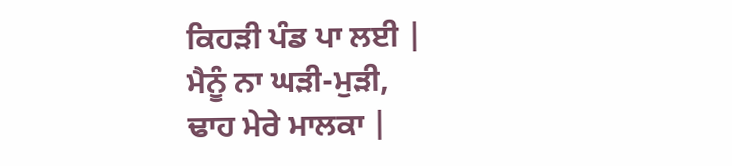ਕਿਹੜੀ ਪੰਡ ਪਾ ਲਈ |
ਮੈਨੂੰ ਨਾ ਘੜੀ-ਮੁੜੀ,
ਢਾਹ ਮੇਰੇ ਮਾਲਕਾ |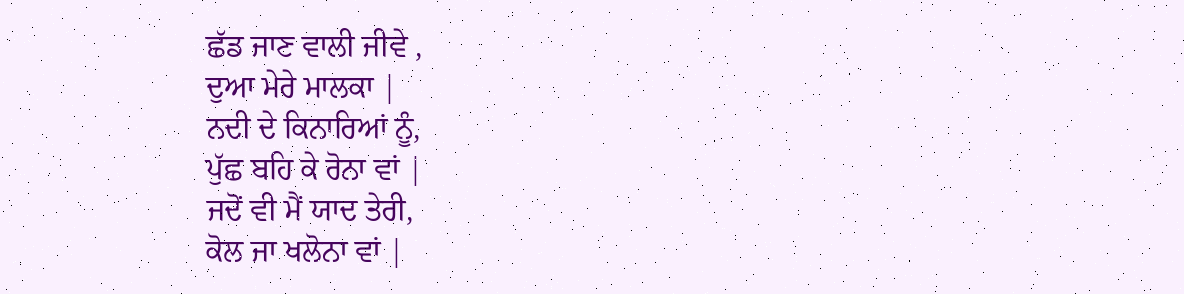ਛੱਡ ਜਾਣ ਵਾਲੀ ਜੀਵੇ ,
ਦੁਆ ਮੇਰੇ ਮਾਲਕਾ |
ਨਦੀ ਦੇ ਕਿਨਾਰਿਆਂ ਨੂੰ,
ਪੁੱਛ ਬਹਿ ਕੇ ਰੋਨਾ ਵਾਂ |
ਜਦੋਂ ਵੀ ਮੈਂ ਯਾਦ ਤੇਰੀ,
ਕੋਲ ਜਾ ਖਲੋਨਾ ਵਾਂ |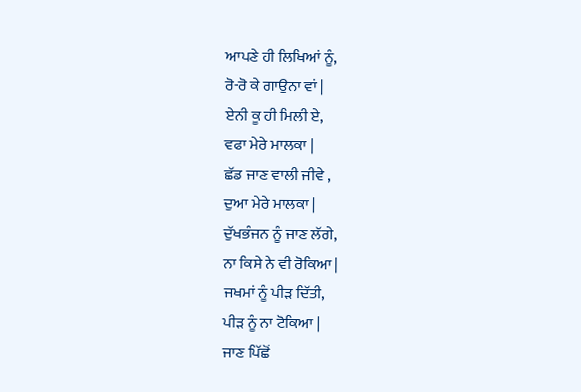ਆਪਣੇ ਹੀ ਲਿਖਿਆਂ ਨੂੰ,
ਰੋ-ਰੋ ਕੇ ਗਾਉਨਾ ਵਾਂ |
ਏਨੀ ਕੂ ਹੀ ਮਿਲੀ ਏ,
ਵਫਾ ਮੇਰੇ ਮਾਲਕਾ |
ਛੱਡ ਜਾਣ ਵਾਲੀ ਜੀਵੇ ,
ਦੁਆ ਮੇਰੇ ਮਾਲਕਾ |
ਦੁੱਖਭੰਜਨ ਨੂੰ ਜਾਣ ਲੱਗੇ,
ਨਾ ਕਿਸੇ ਨੇ ਵੀ ਰੋਕਿਆ |
ਜਖਮਾਂ ਨੂੰ ਪੀੜ ਦਿੱਤੀ,
ਪੀੜ ਨੂੰ ਨਾ ਟੋਕਿਆ |
ਜਾਣ ਪਿੱਛੋਂ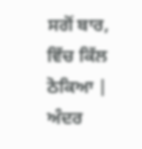ਸਗੋਂ ਬਾਰ,
ਵਿੱਚ ਕਿੱਲ ਠੋਕਿਆ |
ਅੰਦਰ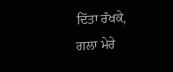ਦਿੱਤਾ ਰੱਖਕੇ,
ਗਲਾ ਮੇਰੇ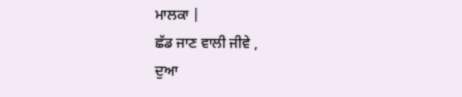ਮਾਲਕਾ |
ਛੱਡ ਜਾਣ ਵਾਲੀ ਜੀਵੇ ,
ਦੁਆ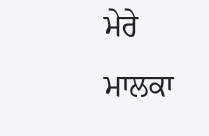ਮੇਰੇ ਮਾਲਕਾ